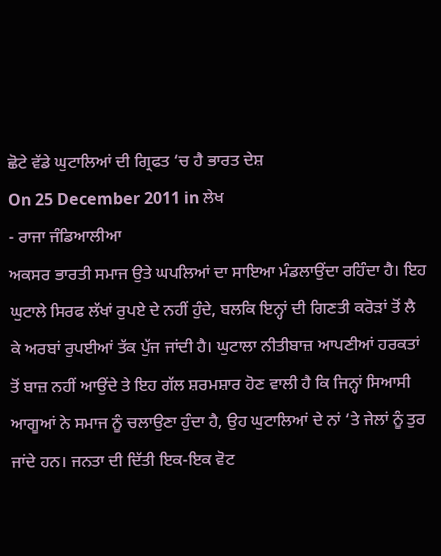ਛੋਟੇ ਵੱਡੇ ਘੁਟਾਲਿਆਂ ਦੀ ਗ੍ਰਿਫਤ ‘ਚ ਹੈ ਭਾਰਤ ਦੇਸ਼
On 25 December 2011 in ਲੇਖ
- ਰਾਜਾ ਜੰਡਿਆਲੀਆ
ਅਕਸਰ ਭਾਰਤੀ ਸਮਾਜ ਉਤੇ ਘਪਲਿਆਂ ਦਾ ਸਾਇਆ ਮੰਡਲਾਉਂਦਾ ਰਹਿੰਦਾ ਹੈ। ਇਹ ਘੁਟਾਲੇ ਸਿਰਫ ਲੱਖਾਂ ਰੁਪਏ ਦੇ ਨਹੀਂ ਹੁੰਦੇ, ਬਲਕਿ ਇਨ੍ਹਾਂ ਦੀ ਗਿਣਤੀ ਕਰੋੜਾਂ ਤੋਂ ਲੈ ਕੇ ਅਰਬਾਂ ਰੁਪਈਆਂ ਤੱਕ ਪੁੱਜ ਜਾਂਦੀ ਹੈ। ਘੁਟਾਲਾ ਨੀਤੀਬਾਜ਼ ਆਪਣੀਆਂ ਹਰਕਤਾਂ ਤੋਂ ਬਾਜ਼ ਨਹੀਂ ਆਉਂਦੇ ਤੇ ਇਹ ਗੱਲ ਸ਼ਰਮਸ਼ਾਰ ਹੋਣ ਵਾਲੀ ਹੈ ਕਿ ਜਿਨ੍ਹਾਂ ਸਿਆਸੀ ਆਗੂਆਂ ਨੇ ਸਮਾਜ ਨੂੰ ਚਲਾਉਣਾ ਹੁੰਦਾ ਹੈ, ਉਹ ਘੁਟਾਲਿਆਂ ਦੇ ਨਾਂ ‘ਤੇ ਜੇਲਾਂ ਨੂੰ ਤੁਰ ਜਾਂਦੇ ਹਨ। ਜਨਤਾ ਦੀ ਦਿੱਤੀ ਇਕ-ਇਕ ਵੋਟ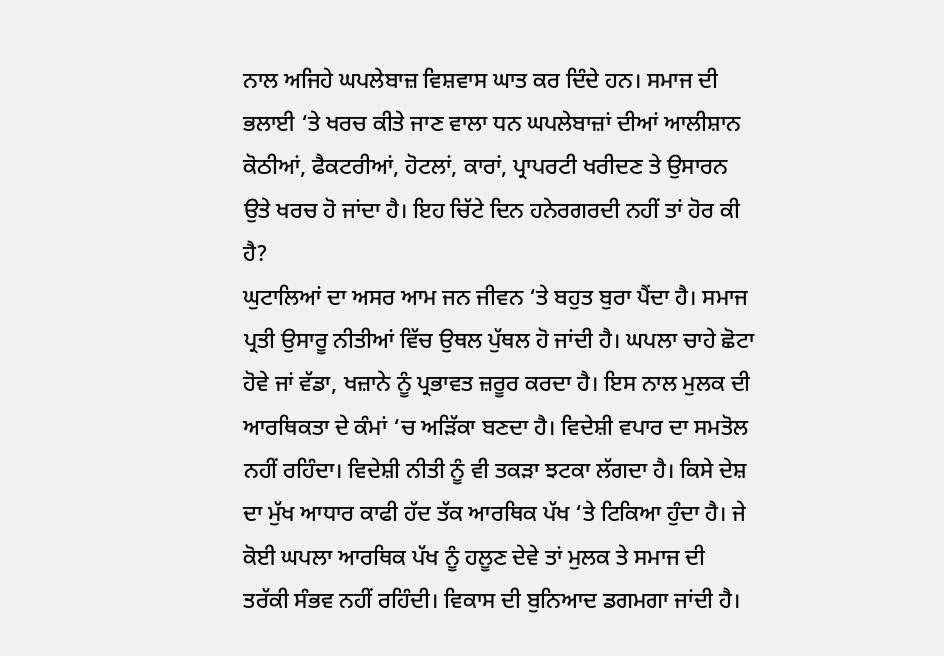ਨਾਲ ਅਜਿਹੇ ਘਪਲੇਬਾਜ਼ ਵਿਸ਼ਵਾਸ ਘਾਤ ਕਰ ਦਿੰਦੇ ਹਨ। ਸਮਾਜ ਦੀ ਭਲਾਈ ‘ਤੇ ਖਰਚ ਕੀਤੇ ਜਾਣ ਵਾਲਾ ਧਨ ਘਪਲੇਬਾਜ਼ਾਂ ਦੀਆਂ ਆਲੀਸ਼ਾਨ ਕੋਠੀਆਂ, ਫੈਕਟਰੀਆਂ, ਹੋਟਲਾਂ, ਕਾਰਾਂ, ਪ੍ਰਾਪਰਟੀ ਖਰੀਦਣ ਤੇ ਉਸਾਰਨ ਉਤੇ ਖਰਚ ਹੋ ਜਾਂਦਾ ਹੈ। ਇਹ ਚਿੱਟੇ ਦਿਨ ਹਨੇਰਗਰਦੀ ਨਹੀਂ ਤਾਂ ਹੋਰ ਕੀ ਹੈ?
ਘੁਟਾਲਿਆਂ ਦਾ ਅਸਰ ਆਮ ਜਨ ਜੀਵਨ ‘ਤੇ ਬਹੁਤ ਬੁਰਾ ਪੈਂਦਾ ਹੈ। ਸਮਾਜ ਪ੍ਰਤੀ ਉਸਾਰੂ ਨੀਤੀਆਂ ਵਿੱਚ ਉਥਲ ਪੁੱਥਲ ਹੋ ਜਾਂਦੀ ਹੈ। ਘਪਲਾ ਚਾਹੇ ਛੋਟਾ ਹੋਵੇ ਜਾਂ ਵੱਡਾ, ਖਜ਼ਾਨੇ ਨੂੰ ਪ੍ਰਭਾਵਤ ਜ਼ਰੂਰ ਕਰਦਾ ਹੈ। ਇਸ ਨਾਲ ਮੁਲਕ ਦੀ ਆਰਥਿਕਤਾ ਦੇ ਕੰਮਾਂ ‘ਚ ਅੜਿੱਕਾ ਬਣਦਾ ਹੈ। ਵਿਦੇਸ਼ੀ ਵਪਾਰ ਦਾ ਸਮਤੋਲ ਨਹੀਂ ਰਹਿੰਦਾ। ਵਿਦੇਸ਼ੀ ਨੀਤੀ ਨੂੰ ਵੀ ਤਕੜਾ ਝਟਕਾ ਲੱਗਦਾ ਹੈ। ਕਿਸੇ ਦੇਸ਼ ਦਾ ਮੁੱਖ ਆਧਾਰ ਕਾਫੀ ਹੱਦ ਤੱਕ ਆਰਥਿਕ ਪੱਖ ‘ਤੇ ਟਿਕਿਆ ਹੁੰਦਾ ਹੈ। ਜੇ ਕੋਈ ਘਪਲਾ ਆਰਥਿਕ ਪੱਖ ਨੂੰ ਹਲੂਣ ਦੇਵੇ ਤਾਂ ਮੁਲਕ ਤੇ ਸਮਾਜ ਦੀ ਤਰੱਕੀ ਸੰਭਵ ਨਹੀਂ ਰਹਿੰਦੀ। ਵਿਕਾਸ ਦੀ ਬੁਨਿਆਦ ਡਗਮਗਾ ਜਾਂਦੀ ਹੈ।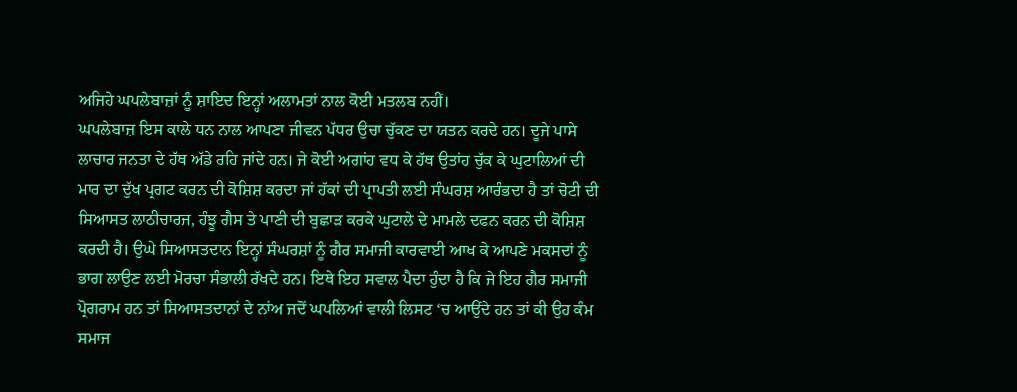ਅਜਿਹੇ ਘਪਲੇਬਾਜ਼ਾਂ ਨੂੰ ਸ਼ਾਇਦ ਇਨ੍ਹਾਂ ਅਲਾਮਤਾਂ ਨਾਲ ਕੋਈ ਮਤਲਬ ਨਹੀਂ।
ਘਪਲੇਬਾਜ਼ ਇਸ ਕਾਲੇ ਧਨ ਨਾਲ ਆਪਣਾ ਜੀਵਨ ਪੱਧਰ ਉਚਾ ਚੁੱਕਣ ਦਾ ਯਤਨ ਕਰਦੇ ਹਨ। ਦੂਜੇ ਪਾਸੇ ਲਾਚਾਰ ਜਨਤਾ ਦੇ ਹੱਥ ਅੱਡੇ ਰਹਿ ਜਾਂਦੇ ਹਨ। ਜੇ ਕੋਈ ਅਗਾਂਹ ਵਧ ਕੇ ਹੱਥ ਉਤਾਂਹ ਚੁੱਕ ਕੇ ਘੁਟਾਲਿਆਂ ਦੀ ਮਾਰ ਦਾ ਦੁੱਖ ਪ੍ਰਗਟ ਕਰਨ ਦੀ ਕੋਸ਼ਿਸ਼ ਕਰਦਾ ਜਾਂ ਹੱਕਾਂ ਦੀ ਪ੍ਰਾਪਤੀ ਲਈ ਸੰਘਰਸ਼ ਆਰੰਭਦਾ ਹੈ ਤਾਂ ਚੋਟੀ ਦੀ ਸਿਆਸਤ ਲਾਠੀਚਾਰਜ, ਹੰਝੂ ਗੈਸ ਤੇ ਪਾਣੀ ਦੀ ਬੁਛਾੜ ਕਰਕੇ ਘੁਟਾਲੇ ਦੇ ਮਾਮਲੇ ਦਫਨ ਕਰਨ ਦੀ ਕੋਸ਼ਿਸ਼ ਕਰਦੀ ਹੈ। ਉਘੇ ਸਿਆਸਤਦਾਨ ਇਨ੍ਹਾਂ ਸੰਘਰਸ਼ਾਂ ਨੂੰ ਗੈਰ ਸਮਾਜੀ ਕਾਰਵਾਈ ਆਖ ਕੇ ਆਪਣੇ ਮਕਸਦਾਂ ਨੂੰ ਭਾਗ ਲਾਉਣ ਲਈ ਮੋਰਚਾ ਸੰਭਾਲੀ ਰੱਖਦੇ ਹਨ। ਇਥੇ ਇਹ ਸਵਾਲ ਪੈਦਾ ਹੁੰਦਾ ਹੈ ਕਿ ਜੇ ਇਹ ਗੈਰ ਸਮਾਜੀ ਪ੍ਰੋਗਰਾਮ ਹਨ ਤਾਂ ਸਿਆਸਤਦਾਨਾਂ ਦੇ ਨਾਂਅ ਜਦੋਂ ਘਪਲਿਆਂ ਵਾਲੀ ਲਿਸਟ ‘ਚ ਆਉਂਦੇ ਹਨ ਤਾਂ ਕੀ ਉਹ ਕੰਮ ਸਮਾਜ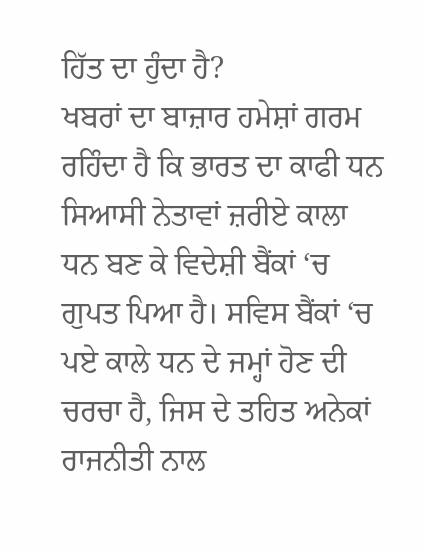ਹਿੱਤ ਦਾ ਹੁੰਦਾ ਹੈ?
ਖਬਰਾਂ ਦਾ ਬਾਜ਼ਾਰ ਹਮੇਸ਼ਾਂ ਗਰਮ ਰਹਿੰਦਾ ਹੈ ਕਿ ਭਾਰਤ ਦਾ ਕਾਫੀ ਧਨ ਸਿਆਸੀ ਨੇਤਾਵਾਂ ਜ਼ਰੀਏ ਕਾਲਾ ਧਨ ਬਣ ਕੇ ਵਿਦੇਸ਼ੀ ਬੈਂਕਾਂ ‘ਚ ਗੁਪਤ ਪਿਆ ਹੈ। ਸਵਿਸ ਬੈਂਕਾਂ ‘ਚ ਪਏ ਕਾਲੇ ਧਨ ਦੇ ਜਮ੍ਹਾਂ ਹੋਣ ਦੀ ਚਰਚਾ ਹੈ, ਜਿਸ ਦੇ ਤਹਿਤ ਅਨੇਕਾਂ ਰਾਜਨੀਤੀ ਨਾਲ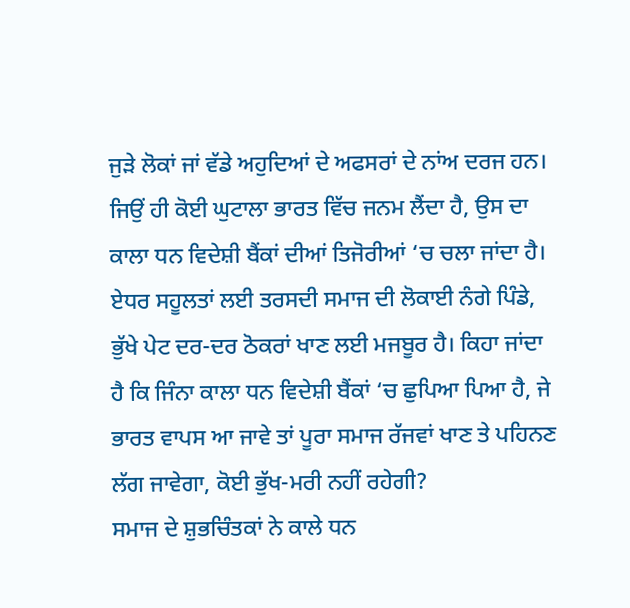ਜੁੜੇ ਲੋਕਾਂ ਜਾਂ ਵੱਡੇ ਅਹੁਦਿਆਂ ਦੇ ਅਫਸਰਾਂ ਦੇ ਨਾਂਅ ਦਰਜ ਹਨ। ਜਿਉਂ ਹੀ ਕੋਈ ਘੁਟਾਲਾ ਭਾਰਤ ਵਿੱਚ ਜਨਮ ਲੈਂਦਾ ਹੈ, ਉਸ ਦਾ ਕਾਲਾ ਧਨ ਵਿਦੇਸ਼ੀ ਬੈਂਕਾਂ ਦੀਆਂ ਤਿਜੋਰੀਆਂ ‘ਚ ਚਲਾ ਜਾਂਦਾ ਹੈ। ਏਧਰ ਸਹੂਲਤਾਂ ਲਈ ਤਰਸਦੀ ਸਮਾਜ ਦੀ ਲੋਕਾਈ ਨੰਗੇ ਪਿੰਡੇ, ਭੁੱਖੇ ਪੇਟ ਦਰ-ਦਰ ਠੋਕਰਾਂ ਖਾਣ ਲਈ ਮਜਬੂਰ ਹੈ। ਕਿਹਾ ਜਾਂਦਾ ਹੈ ਕਿ ਜਿੰਨਾ ਕਾਲਾ ਧਨ ਵਿਦੇਸ਼ੀ ਬੈਂਕਾਂ ‘ਚ ਛੁਪਿਆ ਪਿਆ ਹੈ, ਜੇ ਭਾਰਤ ਵਾਪਸ ਆ ਜਾਵੇ ਤਾਂ ਪੂਰਾ ਸਮਾਜ ਰੱਜਵਾਂ ਖਾਣ ਤੇ ਪਹਿਨਣ ਲੱਗ ਜਾਵੇਗਾ, ਕੋਈ ਭੁੱਖ-ਮਰੀ ਨਹੀਂ ਰਹੇਗੀ?
ਸਮਾਜ ਦੇ ਸ਼ੁਭਚਿੰਤਕਾਂ ਨੇ ਕਾਲੇ ਧਨ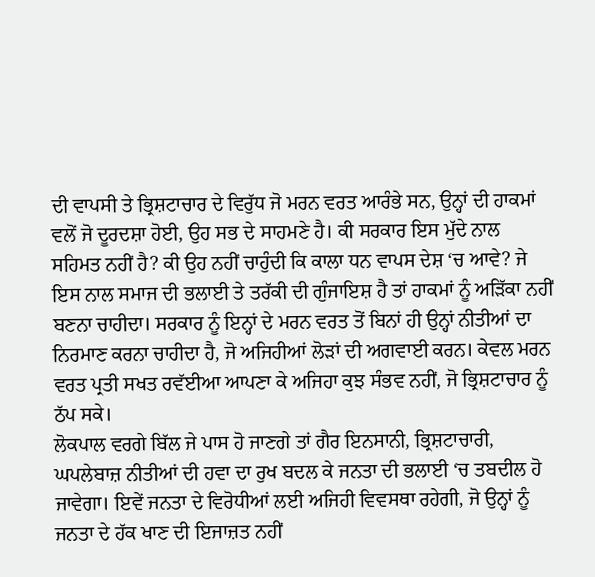ਦੀ ਵਾਪਸੀ ਤੇ ਭ੍ਰਿਸ਼ਟਾਚਾਰ ਦੇ ਵਿਰੁੱਧ ਜੋ ਮਰਨ ਵਰਤ ਆਰੰਭੇ ਸਨ, ਉਨ੍ਹਾਂ ਦੀ ਹਾਕਮਾਂ ਵਲੋਂ ਜੋ ਦੂਰਦਸ਼ਾ ਹੋਈ, ਉਹ ਸਭ ਦੇ ਸਾਹਮਣੇ ਹੈ। ਕੀ ਸਰਕਾਰ ਇਸ ਮੁੱਦੇ ਨਾਲ ਸਹਿਮਤ ਨਹੀਂ ਹੈ? ਕੀ ਉਹ ਨਹੀਂ ਚਾਹੁੰਦੀ ਕਿ ਕਾਲਾ ਧਨ ਵਾਪਸ ਦੇਸ਼ ‘ਚ ਆਵੇ? ਜੇ ਇਸ ਨਾਲ ਸਮਾਜ ਦੀ ਭਲਾਈ ਤੇ ਤਰੱਕੀ ਦੀ ਗੁੰਜਾਇਸ਼ ਹੈ ਤਾਂ ਹਾਕਮਾਂ ਨੂੰ ਅੜਿੱਕਾ ਨਹੀਂ ਬਣਨਾ ਚਾਹੀਦਾ। ਸਰਕਾਰ ਨੂੰ ਇਨ੍ਹਾਂ ਦੇ ਮਰਨ ਵਰਤ ਤੋਂ ਬਿਨਾਂ ਹੀ ਉਨ੍ਹਾਂ ਨੀਤੀਆਂ ਦਾ ਨਿਰਮਾਣ ਕਰਨਾ ਚਾਹੀਦਾ ਹੈ, ਜੋ ਅਜਿਹੀਆਂ ਲੋੜਾਂ ਦੀ ਅਗਵਾਈ ਕਰਨ। ਕੇਵਲ ਮਰਨ ਵਰਤ ਪ੍ਰਤੀ ਸਖਤ ਰਵੱਈਆ ਆਪਣਾ ਕੇ ਅਜਿਹਾ ਕੁਝ ਸੰਭਵ ਨਹੀਂ, ਜੋ ਭ੍ਰਿਸ਼ਟਾਚਾਰ ਨੂੰ ਠੱਪ ਸਕੇ।
ਲੋਕਪਾਲ ਵਰਗੇ ਬਿੱਲ ਜੇ ਪਾਸ ਹੋ ਜਾਣਗੇ ਤਾਂ ਗੈਰ ਇਨਸਾਨੀ, ਭ੍ਰਿਸ਼ਟਾਚਾਰੀ, ਘਪਲੇਬਾਜ਼ ਨੀਤੀਆਂ ਦੀ ਹਵਾ ਦਾ ਰੁਖ ਬਦਲ ਕੇ ਜਨਤਾ ਦੀ ਭਲਾਈ ‘ਚ ਤਬਦੀਲ ਹੋ ਜਾਵੇਗਾ। ਇਵੇਂ ਜਨਤਾ ਦੇ ਵਿਰੋਧੀਆਂ ਲਈ ਅਜਿਹੀ ਵਿਵਸਥਾ ਰਹੇਗੀ, ਜੋ ਉਨ੍ਹਾਂ ਨੂੰ ਜਨਤਾ ਦੇ ਹੱਕ ਖਾਣ ਦੀ ਇਜਾਜ਼ਤ ਨਹੀਂ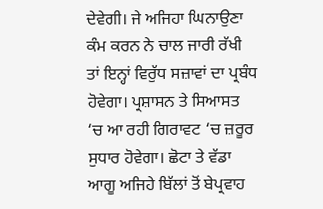ਦੇਵੇਗੀ। ਜੇ ਅਜਿਹਾ ਘਿਨਾਉਣਾ ਕੰਮ ਕਰਨ ਨੇ ਚਾਲ ਜਾਰੀ ਰੱਖੀ ਤਾਂ ਇਨ੍ਹਾਂ ਵਿਰੁੱਧ ਸਜ਼ਾਵਾਂ ਦਾ ਪ੍ਰਬੰਧ ਹੋਵੇਗਾ। ਪ੍ਰਸ਼ਾਸਨ ਤੇ ਸਿਆਸਤ ‘ਚ ਆ ਰਹੀ ਗਿਰਾਵਟ ‘ਚ ਜ਼ਰੂਰ ਸੁਧਾਰ ਹੋਵੇਗਾ। ਛੋਟਾ ਤੇ ਵੱਡਾ ਆਗੂ ਅਜਿਹੇ ਬਿੱਲਾਂ ਤੋਂ ਬੇਪ੍ਰਵਾਹ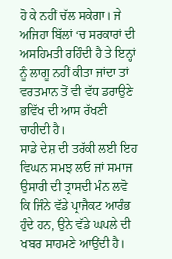ਹੋ ਕੇ ਨਹੀਂ ਚੱਲ ਸਕੇਗਾ। ਜੇ ਅਜਿਹਾ ਬਿੱਲਾਂ ‘ਚ ਸਰਕਾਰਾਂ ਦੀ ਅਸਹਿਮਤੀ ਰਹਿੰਦੀ ਹੈ ਤੇ ਇਨ੍ਹਾਂ ਨੂੰ ਲਾਗੂ ਨਹੀਂ ਕੀਤਾ ਜਾਂਦਾ ਤਾਂ ਵਰਤਮਾਨ ਤੋਂ ਵੀ ਵੱਧ ਡਰਾਉਣੇ ਭਵਿੱਖ ਦੀ ਆਸ ਰੱਖਣੀ ਚਾਹੀਦੀ ਹੈ।
ਸਾਡੇ ਦੇਸ਼ ਦੀ ਤਰੱਕੀ ਲਈ ਇਹ ਵਿਘਨ ਸਮਝ ਲਓ ਜਾਂ ਸਮਾਜ ਉਸਾਰੀ ਦੀ ਤ੍ਰਾਸਦੀ ਮੰਨ ਲਵੋ ਕਿ ਜਿੰਨੇ ਵੱਡੇ ਪ੍ਰਾਜੈਕਟ ਆਰੰਭ ਹੁੰਦੇ ਹਨ, ਉਨੇ ਵੱਡੇ ਘਪਲੇ ਦੀ ਖਬਰ ਸਾਹਮਣੇ ਆਉਂਦੀ ਹੈ।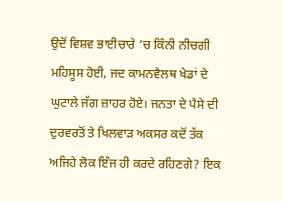ਉਦੋਂ ਵਿਸ਼ਵ ਭਾਈਚਾਰੇ ‘ਚ ਕਿੰਨੀ ਨੀਚਗੀ ਮਹਿਸੂਸ ਹੋਈ, ਜਦ ਕਾਮਨਵੈਲਥ ਖੇਡਾਂ ਦੇ ਘੁਟਾਲੇ ਜੱਗ ਜ਼ਾਹਰ ਹੋਏ। ਜਨਤਾ ਦੇ ਪੈਸੇ ਦੀ ਦੁਰਵਰਤੋਂ ਤੇ ਖਿਲਵਾੜ ਅਕਸਰ ਕਦੋਂ ਤੱਕ ਅਜਿਹੇ ਲੋਕ ਇੰਜ ਹੀ ਕਰਦੇ ਰਹਿਣਗੇ? ਇਕ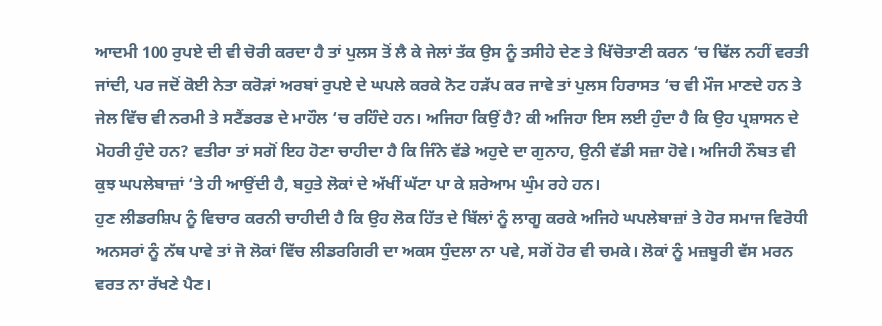ਆਦਮੀ 100 ਰੁਪਏ ਦੀ ਵੀ ਚੋਰੀ ਕਰਦਾ ਹੈ ਤਾਂ ਪੁਲਸ ਤੋਂ ਲੈ ਕੇ ਜੇਲਾਂ ਤੱਕ ਉਸ ਨੂੰ ਤਸੀਹੇ ਦੇਣ ਤੇ ਖਿੱਚੋਤਾਣੀ ਕਰਨ ‘ਚ ਢਿੱਲ ਨਹੀਂ ਵਰਤੀ ਜਾਂਦੀ, ਪਰ ਜਦੋਂ ਕੋਈ ਨੇਤਾ ਕਰੋੜਾਂ ਅਰਬਾਂ ਰੁਪਏ ਦੇ ਘਪਲੇ ਕਰਕੇ ਨੋਟ ਹੜੱਪ ਕਰ ਜਾਵੇ ਤਾਂ ਪੁਲਸ ਹਿਰਾਸਤ ‘ਚ ਵੀ ਮੌਜ ਮਾਣਦੇ ਹਨ ਤੇ ਜੇਲ ਵਿੱਚ ਵੀ ਨਰਮੀ ਤੇ ਸਟੈਂਡਰਡ ਦੇ ਮਾਹੌਲ ‘ਚ ਰਹਿੰਦੇ ਹਨ। ਅਜਿਹਾ ਕਿਉਂ ਹੈ? ਕੀ ਅਜਿਹਾ ਇਸ ਲਈ ਹੁੰਦਾ ਹੈ ਕਿ ਉਹ ਪ੍ਰਸ਼ਾਸਨ ਦੇ ਮੋਹਰੀ ਹੁੰਦੇ ਹਨ? ਵਤੀਰਾ ਤਾਂ ਸਗੋਂ ਇਹ ਹੋਣਾ ਚਾਹੀਦਾ ਹੈ ਕਿ ਜਿੰਨੇ ਵੱਡੇ ਅਹੁਦੇ ਦਾ ਗੁਨਾਹ, ਉਨੀ ਵੱਡੀ ਸਜ਼ਾ ਹੋਵੇ। ਅਜਿਹੀ ਨੌਬਤ ਵੀ ਕੁਝ ਘਪਲੇਬਾਜ਼ਾਂ ‘ਤੇ ਹੀ ਆਉਂਦੀ ਹੈ, ਬਹੁਤੇ ਲੋਕਾਂ ਦੇ ਅੱਖੀਂ ਘੱਟਾ ਪਾ ਕੇ ਸ਼ਰੇਆਮ ਘੁੰਮ ਰਹੇ ਹਨ।
ਹੁਣ ਲੀਡਰਸ਼ਿਪ ਨੂੰ ਵਿਚਾਰ ਕਰਨੀ ਚਾਹੀਦੀ ਹੈ ਕਿ ਉਹ ਲੋਕ ਹਿੱਤ ਦੇ ਬਿੱਲਾਂ ਨੂੰ ਲਾਗੂ ਕਰਕੇ ਅਜਿਹੇ ਘਪਲੇਬਾਜ਼ਾਂ ਤੇ ਹੋਰ ਸਮਾਜ ਵਿਰੋਧੀ ਅਨਸਰਾਂ ਨੂੰ ਨੱਥ ਪਾਵੇ ਤਾਂ ਜੋ ਲੋਕਾਂ ਵਿੱਚ ਲੀਡਰਗਿਰੀ ਦਾ ਅਕਸ ਧੁੰਦਲਾ ਨਾ ਪਵੇ, ਸਗੋਂ ਹੋਰ ਵੀ ਚਮਕੇ। ਲੋਕਾਂ ਨੂੰ ਮਜ਼ਬੂਰੀ ਵੱਸ ਮਰਨ ਵਰਤ ਨਾ ਰੱਖਣੇ ਪੈਣ।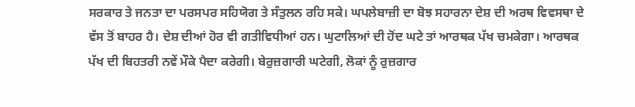ਸਰਕਾਰ ਤੇ ਜਨਤਾ ਦਾ ਪਰਸਪਰ ਸਹਿਯੋਗ ਤੇ ਸੰਤੁਲਨ ਰਹਿ ਸਕੇ। ਘਪਲੇਬਾਜ਼ੀ ਦਾ ਬੋਝ ਸਹਾਰਨਾ ਦੇਸ਼ ਦੀ ਅਰਥ ਵਿਵਸਥਾ ਦੇ ਵੱਸ ਤੋਂ ਬਾਹਰ ਹੈ। ਦੇਸ਼ ਦੀਆਂ ਹੋਰ ਵੀ ਗਤੀਵਿਧੀਆਂ ਹਨ। ਘੁਟਾਲਿਆਂ ਦੀ ਹੋਂਦ ਘਟੇ ਤਾਂ ਆਰਥਕ ਪੱਖ ਚਮਕੇਗਾ। ਆਰਥਕ ਪੱਖ ਦੀ ਬਿਹਤਰੀ ਨਵੇਂ ਮੌਕੇ ਪੈਦਾ ਕਰੇਗੀ। ਬੇਰੁਜ਼ਗਾਰੀ ਘਟੇਗੀ, ਲੋਕਾਂ ਨੂੰ ਰੁਜ਼ਗਾਰ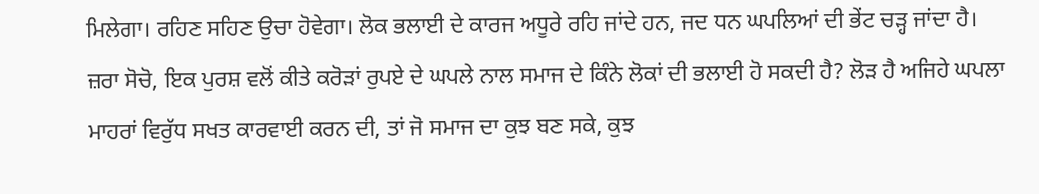ਮਿਲੇਗਾ। ਰਹਿਣ ਸਹਿਣ ਉਚਾ ਹੋਵੇਗਾ। ਲੋਕ ਭਲਾਈ ਦੇ ਕਾਰਜ ਅਧੂਰੇ ਰਹਿ ਜਾਂਦੇ ਹਨ, ਜਦ ਧਨ ਘਪਲਿਆਂ ਦੀ ਭੇਂਟ ਚੜ੍ਹ ਜਾਂਦਾ ਹੈ।
ਜ਼ਰਾ ਸੋਚੋ, ਇਕ ਪੁਰਸ਼ ਵਲੋਂ ਕੀਤੇ ਕਰੋੜਾਂ ਰੁਪਏ ਦੇ ਘਪਲੇ ਨਾਲ ਸਮਾਜ ਦੇ ਕਿੰਨੇ ਲੋਕਾਂ ਦੀ ਭਲਾਈ ਹੋ ਸਕਦੀ ਹੈ? ਲੋੜ ਹੈ ਅਜਿਹੇ ਘਪਲਾ ਮਾਹਰਾਂ ਵਿਰੁੱਧ ਸਖਤ ਕਾਰਵਾਈ ਕਰਨ ਦੀ, ਤਾਂ ਜੋ ਸਮਾਜ ਦਾ ਕੁਝ ਬਣ ਸਕੇ, ਕੁਝ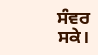ਸੰਵਰ ਸਕੇ।